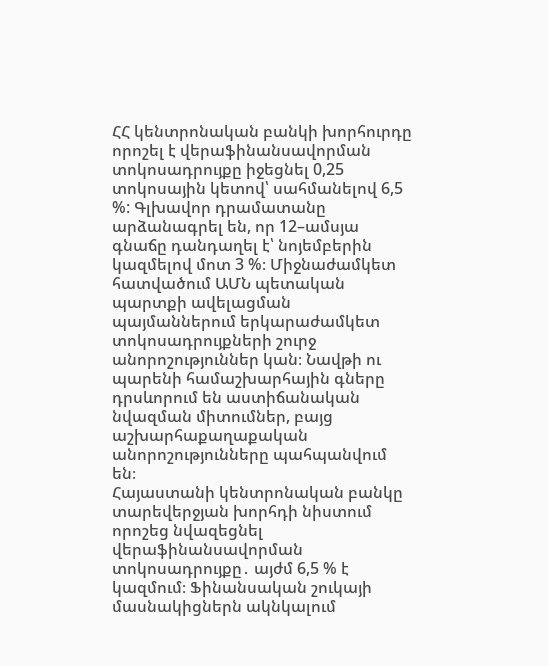ՀՀ կենտրոնական բանկի խորհուրդը որոշել է վերաֆինանսավորման տոկոսադրույքը իջեցնել 0,25 տոկոսային կետով՝ սահմանելով 6,5 %: Գլխավոր դրամատանը արձանագրել են, որ 12–ամսյա գնաճը դանդաղել է՝ նոյեմբերին կազմելով մոտ 3 %։ Միջնաժամկետ հատվածում ԱՄՆ պետական պարտքի ավելացման պայմաններում երկարաժամկետ տոկոսադրույքների շուրջ անորոշություններ կան։ Նավթի ու պարենի համաշխարհային գները դրսևորում են աստիճանական նվազման միտումներ, բայց աշխարհաքաղաքական անորոշությունները պահպանվում են։
Հայաստանի կենտրոնական բանկը տարեվերջյան խորհդի նիստում որոշեց նվազեցնել վերաֆինանսավորման տոկոսադրույքը․ այժմ 6,5 % է կազմում։ Ֆինանսական շուկայի մասնակիցներն ակնկալում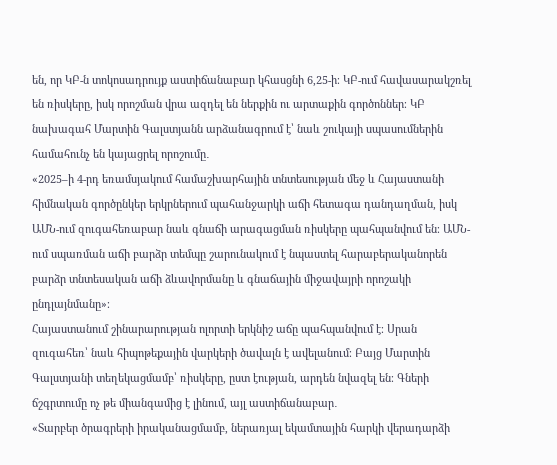են, որ ԿԲ-ն տոկոսադրույք աստիճանաբար կհասցնի 6,25-ի։ ԿԲ-ում հավասարակշռել են ռիսկերը, իսկ որոշման վրա ազդել են ներքին ու արտաքին գործոններ։ ԿԲ նախագահ Մարտին Գալստյանն արձանագրում է՝ նաև շուկայի սպասումներին համահունչ են կայացրել որոշումը․
«2025–ի 4-րդ եռամսյակում համաշխարհային տնտեսության մեջ և Հայաստանի հիմնական գործընկեր երկրներում պահանջարկի աճի հետագա դանդաղման, իսկ ԱՄՆ-ում զուգահեռաբար նաև գնաճի արագացման ռիսկերը պահպանվում են։ ԱՄՆ-ում սպառման աճի բարձր տեմպը շարունակում է նպաստել հարաբերականորեն բարձր տնտեսական աճի ձևավորմանը և գնաճային միջավայրի որոշակի ընդլայնմանը»։
Հայաստանում շինարարության ոլորտի երկնիշ աճը պահպանվում է։ Սրան զուգահեռ՝ նաև հիպոթեքային վարկերի ծավալն է ավելանում։ Բայց Մարտին Գալստյանի տեղեկացմամբ՝ ռիսկերը, ըստ էության, արդեն նվազել են։ Գների ճշգրտումը ոչ թե միանգամից է լինում, այլ աստիճանաբար․
«Տարբեր ծրագրերի իրականացմամբ, ներառյալ եկամտային հարկի վերադարձի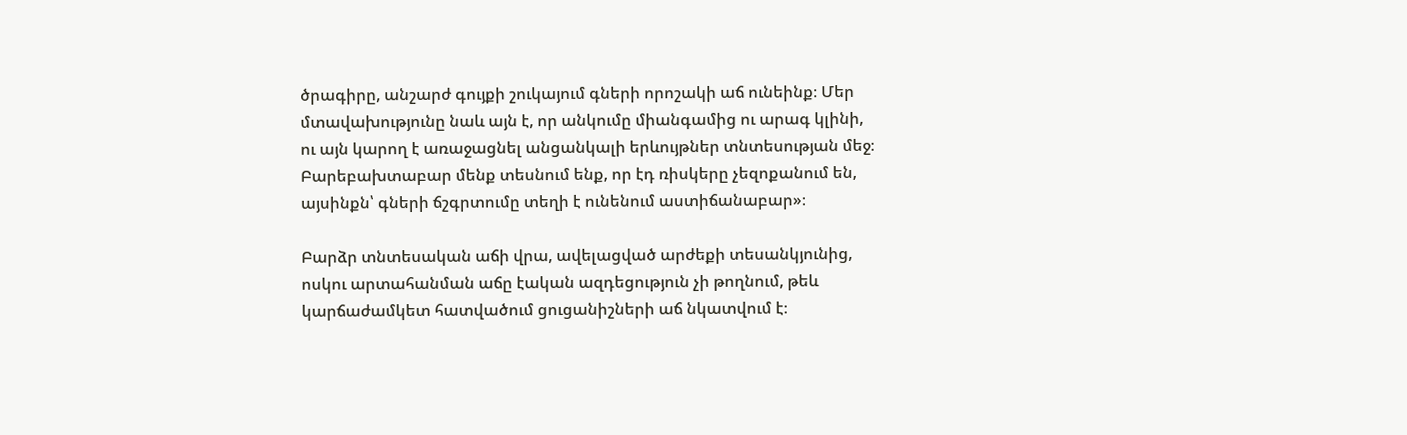ծրագիրը, անշարժ գույքի շուկայում գների որոշակի աճ ունեինք։ Մեր մտավախությունը նաև այն է, որ անկումը միանգամից ու արագ կլինի, ու այն կարող է առաջացնել անցանկալի երևույթներ տնտեսության մեջ։
Բարեբախտաբար մենք տեսնում ենք, որ էդ ռիսկերը չեզոքանում են, այսինքն՝ գների ճշգրտումը տեղի է ունենում աստիճանաբար»։

Բարձր տնտեսական աճի վրա, ավելացված արժեքի տեսանկյունից, ոսկու արտահանման աճը էական ազդեցություն չի թողնում, թեև կարճաժամկետ հատվածում ցուցանիշների աճ նկատվում է։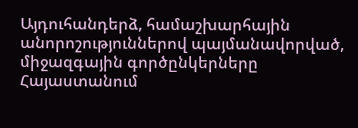Այդուհանդերձ, համաշխարհային անորոշություններով պայմանավորված, միջազգային գործընկերները Հայաստանում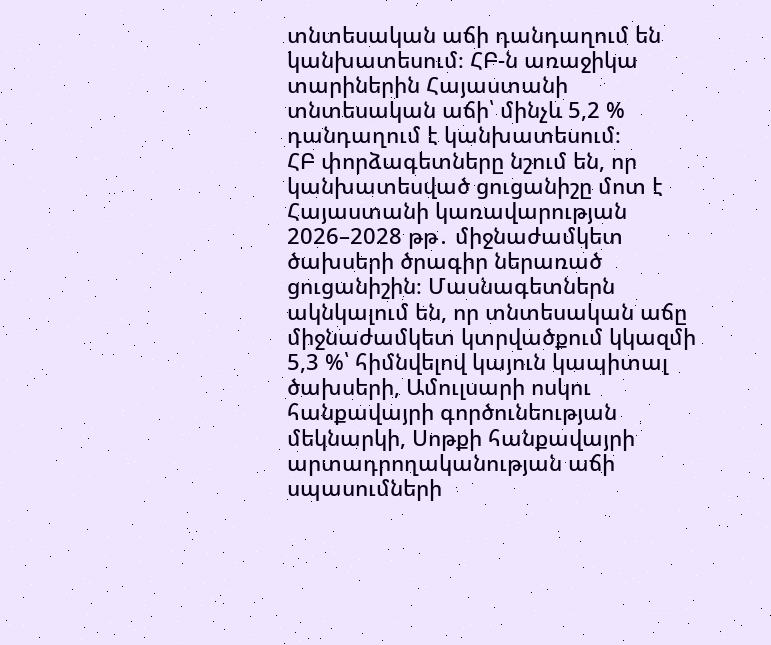տնտեսական աճի դանդաղում են կանխատեսում։ ՀԲ-ն առաջիկա տարիներին Հայաստանի տնտեսական աճի՝ մինչև 5,2 % դանդաղում է կանխատեսում։
ՀԲ փորձագետները նշում են, որ կանխատեսված ցուցանիշը մոտ է Հայաստանի կառավարության 2026–2028 թթ․ միջնաժամկետ ծախսերի ծրագիր ներառած ցուցանիշին։ Մասնագետներն ակնկալում են, որ տնտեսական աճը միջնաժամկետ կտրվածքում կկազմի 5,3 %՝ հիմնվելով կայուն կապիտալ ծախսերի, Ամուլսարի ոսկու հանքավայրի գործունեության մեկնարկի, Սոթքի հանքավայրի արտադրողականության աճի սպասումների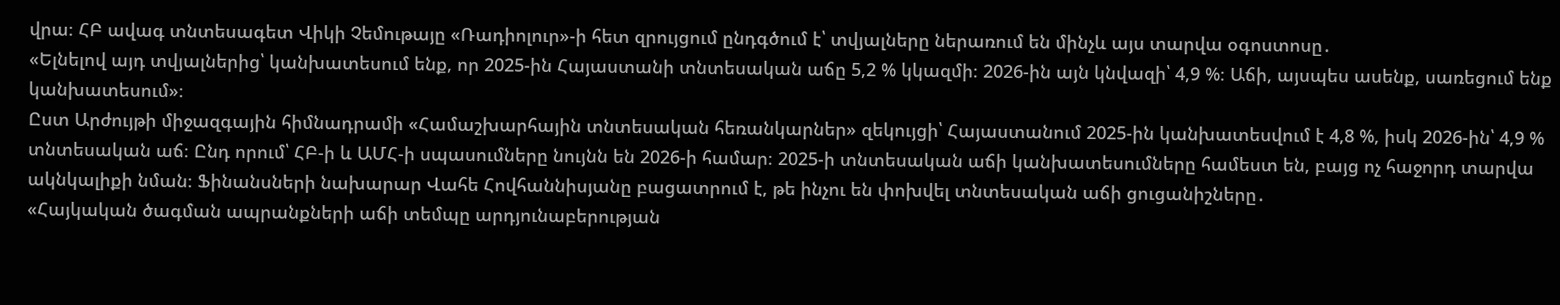վրա։ ՀԲ ավագ տնտեսագետ Վիկի Չեմութայը «Ռադիոլուր»-ի հետ զրույցում ընդգծում է՝ տվյալները ներառում են մինչև այս տարվա օգոստոսը․
«Ելնելով այդ տվյալներից՝ կանխատեսում ենք, որ 2025-ին Հայաստանի տնտեսական աճը 5,2 % կկազմի։ 2026-ին այն կնվազի՝ 4,9 %։ Աճի, այսպես ասենք, սառեցում ենք կանխատեսում»։
Ըստ Արժույթի միջազգային հիմնադրամի «Համաշխարհային տնտեսական հեռանկարներ» զեկույցի՝ Հայաստանում 2025-ին կանխատեսվում է 4,8 %, իսկ 2026-ին՝ 4,9 % տնտեսական աճ։ Ընդ որում՝ ՀԲ-ի և ԱՄՀ-ի սպասումները նույնն են 2026-ի համար։ 2025-ի տնտեսական աճի կանխատեսումները համեստ են, բայց ոչ հաջորդ տարվա ակնկալիքի նման։ Ֆինանսների նախարար Վահե Հովհաննիսյանը բացատրում է, թե ինչու են փոխվել տնտեսական աճի ցուցանիշները․
«Հայկական ծագման ապրանքների աճի տեմպը արդյունաբերության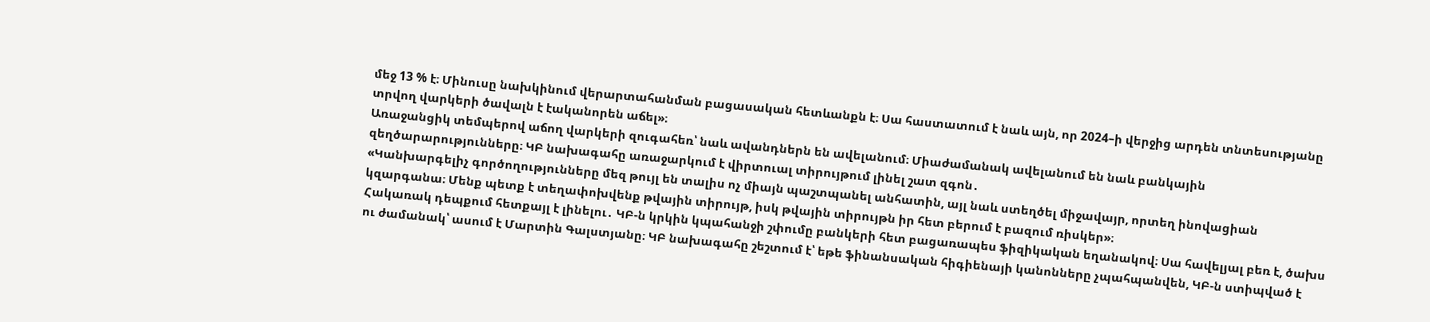մեջ 13 % է։ Մինուսը նախկինում վերարտահանման բացասական հետևանքն է։ Սա հաստատում է նաև այն, որ 2024–ի վերջից արդեն տնտեսությանը տրվող վարկերի ծավալն է էականորեն աճել»։
Առաջանցիկ տեմպերով աճող վարկերի զուգահեռ՝ նաև ավանդներն են ավելանում։ Միաժամանակ ավելանում են նաև բանկային զեղծարարությունները։ ԿԲ նախագահը առաջարկում է վիրտուալ տիրույթում լինել շատ զգոն․
«Կանխարգելիչ գործողությունները մեզ թույլ են տալիս ոչ միայն պաշտպանել անհատին, այլ նաև ստեղծել միջավայր, որտեղ ինովացիան կզարգանա։ Մենք պետք է տեղափոխվենք թվային տիրույթ, իսկ թվային տիրույթն իր հետ բերում է բազում ռիսկեր»։
Հակառակ դեպքում հետքայլ է լինելու․ ԿԲ-ն կրկին կպահանջի շփումը բանկերի հետ բացառապես ֆիզիկական եղանակով։ Սա հավելյալ բեռ է, ծախս ու ժամանակ՝ ասում է Մարտին Գալստյանը։ ԿԲ նախագահը շեշտում է՝ եթե ֆինանսական հիգիենայի կանոնները չպահպանվեն, ԿԲ-ն ստիպված է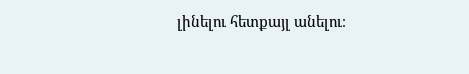լինելու հետքայլ անելու։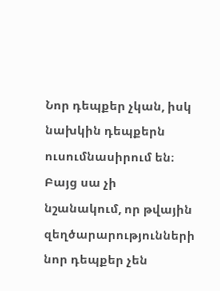Նոր դեպքեր չկան, իսկ նախկին դեպքերն ուսումնասիրում են։ Բայց սա չի նշանակում, որ թվային զեղծարարությունների նոր դեպքեր չեն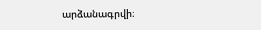արձանագրվի։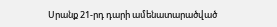Սրանք 21-րդ դարի ամենատարածված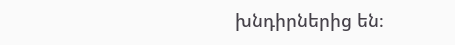խնդիրներից են։